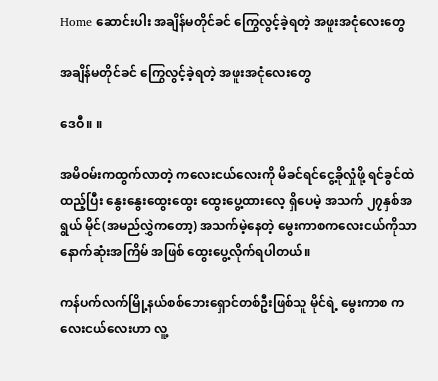Home ဆောင်းပါး အချိန်မတိုင်ခင် ကြွေလွင့်ခဲ့ရတဲ့ အဖူးအငုံလေးတွေ

အချိန်မတိုင်ခင် ကြွေလွင့်ခဲ့ရတဲ့ အဖူးအငုံလေးတွေ

ဒေဝီ။ ။

အမိဝမ်းကထွက်လာတဲ့ ကလေးငယ်လေးကို မိခင်ရင်ငွေ့ခိုလှုံဖို့ ရင်ခွင်ထဲထည့်ပြီး နွေးနွေးထွေးထွေး ထွေးပွေ့ထားလေ့ ရှိပေမဲ့ အသက် ၂၇နှစ်အရွယ် မိုင်(အမည်လွှဲကတော့) အသက်မဲ့နေတဲ့ မွေးကာစကလေးငယ်ကိုသာ နောက်ဆုံးအကြိမ် အဖြစ် ထွေးပွေ့လိုက်ရပါတယ်။

ကန်ပက်လက်မြို့နယ်စစ်ဘေးရှောင်တစ်ဦးဖြစ်သူ မိုင်ရဲ့ မွေးကာစ ကလေးငယ်လေးဟာ လူ့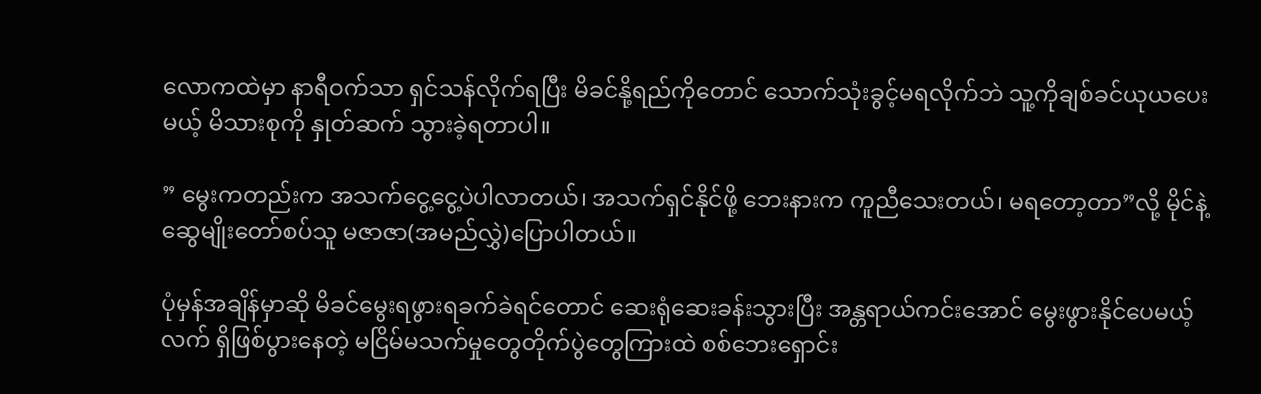လောကထဲမှာ နာရီဝက်သာ ရှင်သန်လိုက်ရပြီး မိခင်နို့ရည်ကိုတောင် သောက်သုံးခွင့်မရလိုက်ဘဲ သူ့ကိုချစ်ခင်ယုယပေးမယ့် မိသားစုကို နှုတ်ဆက် သွားခဲ့ရတာပါ။

” မွေးကတည်းက အသက်ငွေ့ငွေ့ပဲပါလာတယ်၊ အသက်ရှင်နိုင်ဖို့ ဘေးနားက ကူညီသေးတယ်၊ မရတော့တာ”လို့ မိုင်နဲ့ ဆွေမျိုးတော်စပ်သူ မဇာဇာ(အမည်လွှဲ)ပြောပါတယ်။

ပုံမှန်အချိန်မှာဆို မိခင်မွေးရဖွားရခက်ခဲရင်တောင် ဆေးရုံဆေးခန်းသွားပြီး အန္တရာယ်ကင်းအောင် မွေးဖွားနိုင်ပေမယ့် လက် ရှိဖြစ်ပွားနေတဲ့ မငြိမ်မသက်မှုတွေတိုက်ပွဲတွေကြားထဲ စစ်ဘေးရှောင်း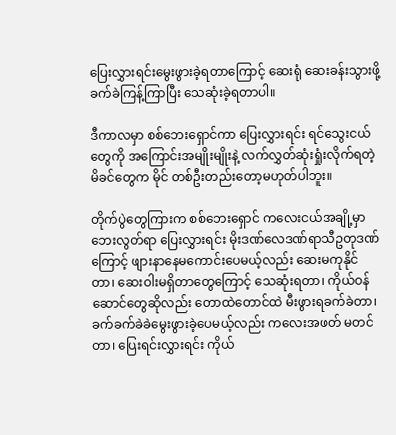ပြေးလွှားရင်းမွေးဖွားခဲ့ရတာကြောင့် ဆေးရုံ ဆေးခန်းသွားဖို့ ခက်ခဲကြန့်ကြာပြီး သေဆုံးခဲ့ရတာပါ။

ဒီကာလမှာ စစ်ဘေးရှောင်ကာ ပြေးလွှားရင်း ရင်သွေးငယ်တွေကို အကြောင်းအမျိုးမျိုးနဲ့ လက်လွှတ်ဆုံးရှုံးလိုက်ရတဲ့ မိခင်တွေက မိုင် တစ်ဦးတည်းတော့မဟုတ်ပါဘူး။

တိုက်ပွဲတွေကြားက စစ်ဘေးရှောင် ကလေးငယ်အချို့မှာ ဘေးလွတ်ရာ ပြေးလွှားရင်း မိုးဒဏ်လေဒဏ်ရာသီဥတုဒဏ် ကြောင့် ဖျားနာနေမကောင်းပေမယ့်လည်း ဆေးမကုနိုင်တာ၊ ဆေးဝါးမရှိတာတွေကြောင့် သေဆုံးရတာ၊ ကိုယ်ဝန် ဆောင်တွေဆိုလည်း တောထဲတောင်ထဲ မီးဖွားရခက်ခဲတာ၊ ခက်ခက်ခဲခဲမွေးဖွားခဲ့ပေမယ့်လည်း ကလေးအဖတ် မတင် တာ၊ ပြေးရင်းလွှားရင်း ကိုယ်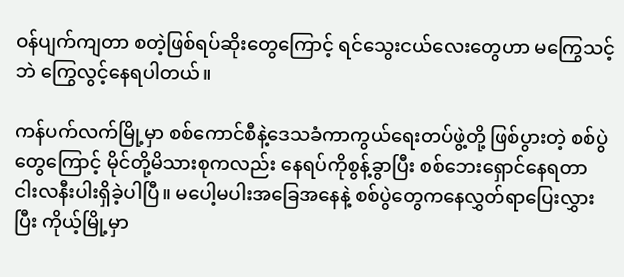ဝန်ပျက်ကျတာ စတဲ့ဖြစ်ရပ်ဆိုးတွေကြောင့် ရင်သွေးငယ်လေးတွေဟာ မကြွေသင့်ဘဲ ကြွေလွင့်နေရပါတယ်။

ကန်ပက်လက်မြို့မှာ စစ်ကောင်စီနဲ့ဒေသခံကာကွယ်ရေးတပ်ဖွဲ့တို့ ဖြစ်ပွားတဲ့ စစ်ပွဲတွေကြောင့် မိုင်တို့မိသားစုကလည်း နေရပ်ကိုစွန့်ခွာပြီး စစ်ဘေးရှောင်နေရတာ ငါးလနီးပါးရှိခဲ့ပါပြီ။ မပေါ့မပါးအခြေအနေနဲ့ စစ်ပွဲတွေကနေလွှတ်ရာပြေးလွှားပြီး ကိုယ့်မြို့မှာ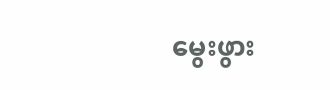မွေးဖွား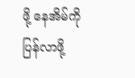ဖို့ နေအိမ်ကို ပြန်လာဖို့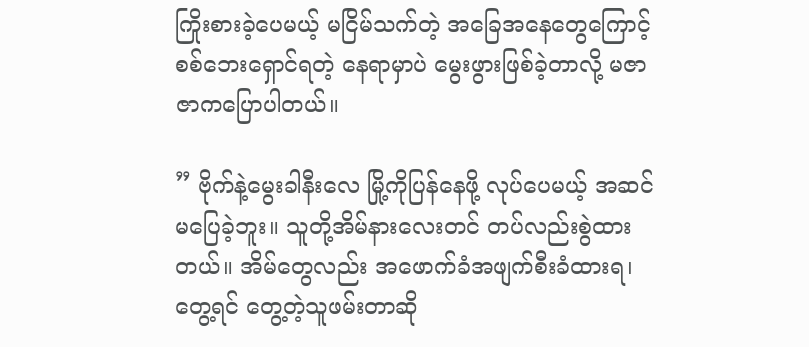ကြိုးစားခဲ့ပေမယ့် မငြိမ်သက်တဲ့ အခြေအနေတွေကြောင့် စစ်ဘေးရှောင်ရတဲ့ နေရာမှာပဲ မွေးဖွားဖြစ်ခဲ့တာလို့ မဇာဇာကပြောပါတယ်။

” ဗိုက်နဲ့မွေးခါနီးလေ မြို့ကိုပြန်နေဖို့ လုပ်ပေမယ့် အဆင်မပြေခဲ့ဘူး။ သူတို့အိမ်နားလေးတင် တပ်လည်းစွဲထားတယ်။ အိမ်တွေလည်း အဖောက်ခံအဖျက်စီးခံထားရ၊ တွေ့ရင် တွေ့တဲ့သူဖမ်းတာဆို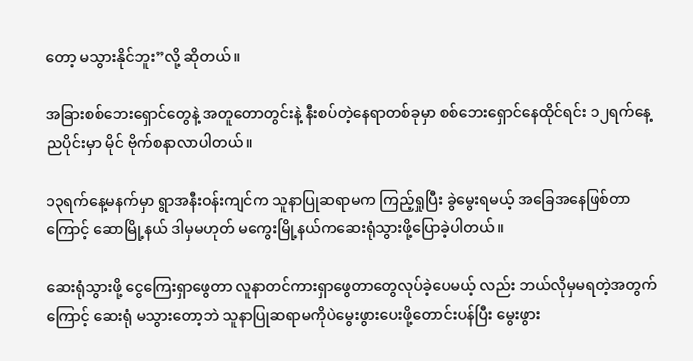တော့ မသွားနိုင်ဘူး”လို့ ဆိုတယ်။

အခြားစစ်ဘေးရှောင်တွေနဲ့ အတူတောတွင်းနဲ့ နီးစပ်တဲ့နေရာတစ်ခုမှာ စစ်ဘေးရှောင်နေထိုင်ရင်း ၁၂ရက်နေ့ညပိုင်းမှာ မိုင် ဗိုက်စနာလာပါတယ်။

၁၃ရက်နေ့မနက်မှာ ရွာအနီးဝန်းကျင်က သူနာပြုဆရာမက ကြည့်ရှုပြီး ခွဲမွေးရမယ့် အခြေအနေဖြစ်တာကြောင့် ဆောမြို့နယ် ဒါမှမဟုတ် မကွေးမြို့နယ်ကဆေးရုံသွားဖို့ပြောခဲ့ပါတယ်။

ဆေးရုံသွားဖို့ ငွေကြေးရှာဖွေတာ လူနာတင်ကားရှာဖွေတာတွေလုပ်ခဲ့ပေမယ့် လည်း ဘယ်လိုမှမရတဲ့အတွက်ကြောင့် ဆေးရုံ မသွားတော့ဘဲ သူနာပြုဆရာမကိုပဲမွေးဖွားပေးဖို့တောင်းပန်ပြီး မွေးဖွား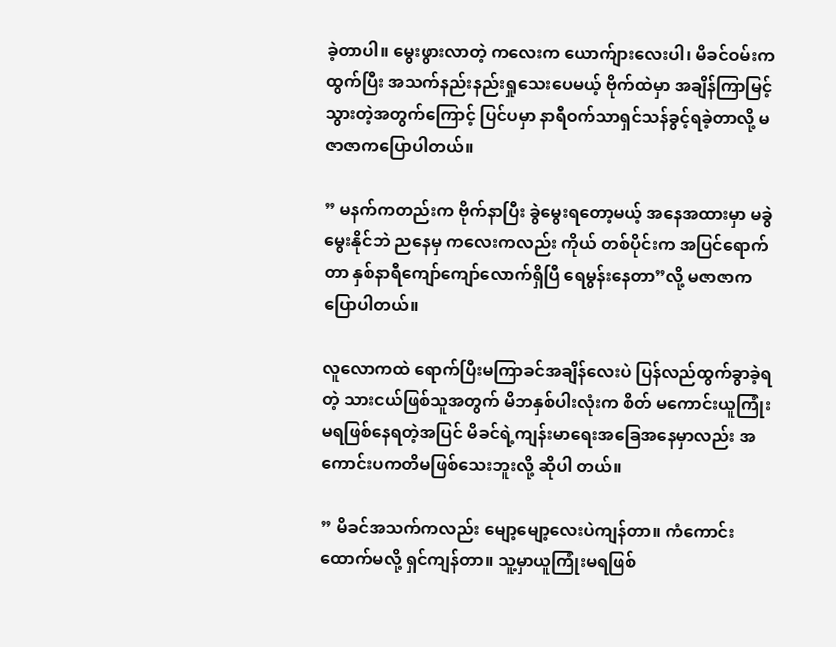ခဲ့တာပါ။ မွေးဖွားလာတဲ့ ကလေးက ယောက်ျားလေးပါ၊ မိခင်ဝမ်းကထွက်ပြီး အသက်နည်းနည်းရှုသေးပေမယ့် ဗိုက်ထဲမှာ အချိန်ကြာမြင့်သွားတဲ့အတွက်ကြောင့် ပြင်ပမှာ နာရီဝက်သာရှင်သန်ခွင့်ရခဲ့တာလို့ မဇာဇာကပြောပါတယ်။

” မနက်ကတည်းက ဗိုက်နာပြီး ခွဲမွေးရတော့မယ့် အနေအထားမှာ မခွဲမွေးနိုင်ဘဲ ညနေမှ ကလေးကလည်း ကိုယ် တစ်ပိုင်းက အပြင်ရောက်တာ နှစ်နာရီကျော်ကျော်လောက်ရှိပြီ ရေမွန်းနေတာ”လို့ မဇာဇာကပြောပါတယ်။

လူလောကထဲ ရောက်ပြီးမကြာခင်အချိန်လေးပဲ ပြန်လည်ထွက်ခွာခဲ့ရတဲ့ သားငယ်ဖြစ်သူအတွက် မိဘနှစ်ပါးလုံးက စိတ် မကောင်းယူကြုံးမရဖြစ်နေရတဲ့အပြင် မိခင်ရဲ့ကျန်းမာရေးအခြေအနေမှာလည်း အကောင်းပကတိမဖြစ်သေးဘူးလို့ ဆိုပါ တယ်။

” မိခင်အသက်ကလည်း မျော့မျော့လေးပဲကျန်တာ။ ကံကောင်းထောက်မလို့ ရှင်ကျန်တာ။ သူ့မှာယူကြုံးမရဖြစ်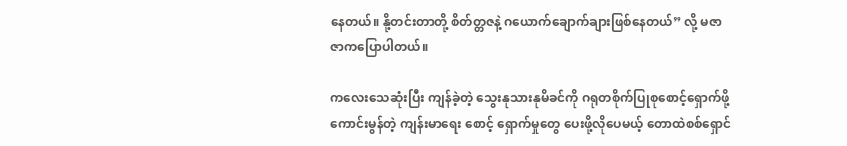နေတယ်။ နို့တင်းတာတို့ စိတ်တ္တဇနဲ့ ဂယောက်ချောက်ချားဖြစ်နေတယ်” လို့ မဇာဇာကပြောပါတယ်။

ကလေးသေဆုံးပြီး ကျန်ခဲ့တဲ့ သွေးနုသားနုမိခင်ကို ဂရုတစိုက်ပြုစုစောင့်ရှောက်ဖို့ ကောင်းမွန်တဲ့ ကျန်းမာရေး စောင့် ရှောက်မှုတွေ ပေးဖို့လိုပေမယ့် တောထဲစစ်ရှောင်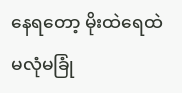နေရတော့ မိုးထဲရေထဲ မလုံမခြုံ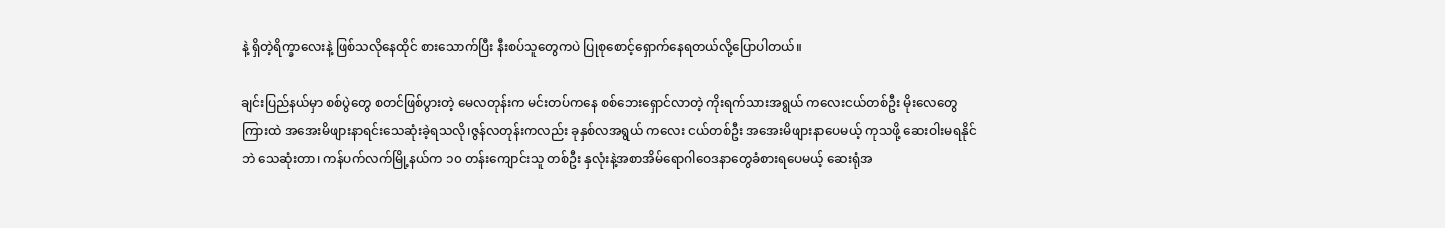နဲ့ ရှိတဲ့ရိက္ခာလေးနဲ့ ဖြစ်သလိုနေထိုင် စားသောက်ပြီး နီးစပ်သူတွေကပဲ ပြုစုစောင့်ရှောက်နေရတယ်လို့ပြောပါတယ်။

ချင်းပြည်နယ်မှာ စစ်ပွဲတွေ စတင်ဖြစ်ပွားတဲ့ မေလတုန်းက မင်းတပ်ကနေ စစ်ဘေးရှောင်လာတဲ့ ကိုးရက်သားအရွယ် ကလေးငယ်တစ်ဦး မိုးလေတွေကြားထဲ အအေးမိဖျားနာရင်းသေဆုံးခဲ့ရသလို၊ဇွန်လတုန်းကလည်း ခုနှစ်လအရွယ် ကလေး ငယ်တစ်ဦး အအေးမိဖျားနာပေမယ့် ကုသဖို့ ဆေးဝါးမရနိုင်ဘဲ သေဆုံးတာ၊ ကန်ပက်လက်မြို့နယ်က ၁၀ တန်းကျောင်းသူ တစ်ဦး နှလုံးနဲ့အစာအိမ်ရောဂါဝေဒနာတွေခံစားရပေမယ့် ဆေးရုံအ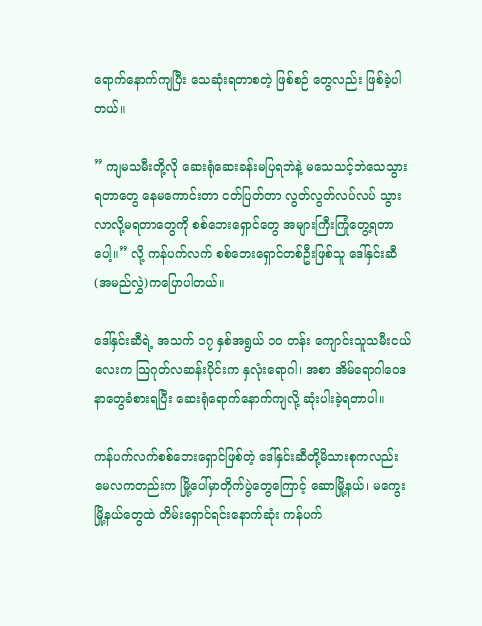ရောက်နောက်ကျပြီး သေဆုံးရတာစတဲ့ ဖြစ်စဉ် တွေလည်း ဖြစ်ခဲ့ပါတယ်။

” ကျမသမီးတို့လို ဆေးရုံဆေးခန်းမပြရဘဲနဲ့ မသေသင့်ဘဲသေသွားရတာတွေ နေမကောင်းတာ ငတ်ပြတ်တာ လွတ်လွတ်လပ်လပ် သွားလာလို့မရတာတွေကို စစ်ဘေးရှောင်တွေ အများကြီးကြုံတွေ့ရတာပေါ့။” လို့ ကန်ပက်လက် စစ်ဘေးရှောင်တစ်ဦးဖြစ်သူ ဒေါ်နှင်းဆီ (အမည်လွှဲ)ကပြောပါတယ်။

ဒေါ်နှင်းဆီရဲ့ အသက် ၁၇ နှစ်အရွယ် ၁၀ တန်း ကျောင်းသူသမီးငယ်လေးက သြဂုတ်လဆန်းပိုင်းက နှလုံးရောဂါ၊ အစာ အိမ်ရောဂါဝေဒနာတွေခံစားရပြီး ဆေးရုံရောက်နောက်ကျလို့ ဆုံးပါးခဲ့ရတာပါ။

ကန်ပက်လက်စစ်ဘေးရှောင်ဖြစ်တဲ့ ဒေါ်နှင်းဆီတို့မိသားစုကလည်း မေလကတည်းက မြို့ပေါ်မှာတိုက်ပွဲတွေကြောင့် ဆောမြို့နယ်၊ မကွေးမြို့နယ်တွေထဲ တိမ်းရှောင်ရင်းနောက်ဆုံး ကန်ပက်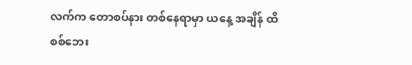လက်က တောစပ်နား တစ်နေရာမှာ ယနေ့ အချိန် ထိ စစ်ဘေး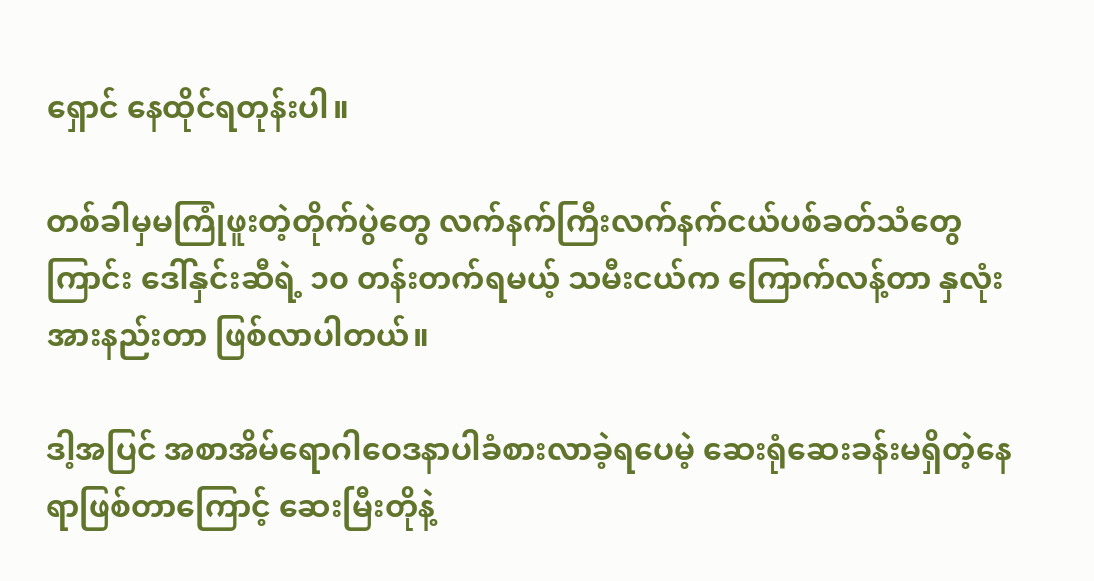ရှောင် နေထိုင်ရတုန်းပါ။

တစ်ခါမှမကြုံဖူးတဲ့တိုက်ပွဲတွေ လက်နက်ကြီးလက်နက်ငယ်ပစ်ခတ်သံတွေကြာင်း ဒေါ်နှင်းဆီရဲ့ ၁၀ တန်းတက်ရမယ့် သမီးငယ်က ကြောက်လန့်တာ နှလုံးအားနည်းတာ ဖြစ်လာပါတယ်။

ဒါ့အပြင် အစာအိမ်ရောဂါဝေဒနာပါခံစားလာခဲ့ရပေမဲ့ ဆေးရုံဆေးခန်းမရှိတဲ့နေရာဖြစ်တာကြောင့် ဆေးမြီးတိုနဲ့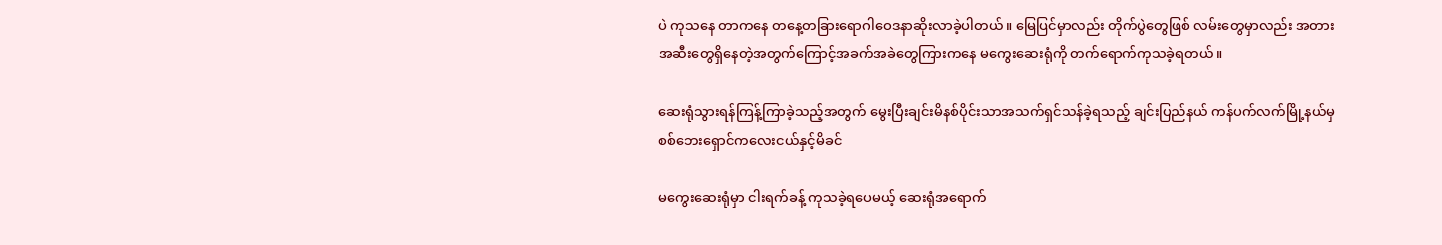ပဲ ကုသနေ တာကနေ တနေ့တခြားရောဂါဝေဒနာဆိုးလာခဲ့ပါတယ်။ မြေပြင်မှာလည်း တိုက်ပွဲတွေဖြစ် လမ်းတွေမှာလည်း အတား အဆီးတွေရှိနေတဲ့အတွက်ကြောင့်အခက်အခဲတွေကြားကနေ မကွေးဆေးရုံကို တက်ရောက်ကုသခဲ့ရတယ်။

ဆေးရုံသွားရန်ကြန့်ကြာခဲ့သည့်အတွက် မွေးပြီးချင်းမိနစ်ပိုင်းသာအသက်ရှင်သန်ခဲ့ရသည့် ချင်းပြည်နယ် ကန်ပက်လက်မြို့နယ်မှ စစ်ဘေးရှောင်ကလေးငယ်နှင့်မိခင်

မကွေးဆေးရုံမှာ ငါးရက်ခန့် ကုသခဲ့ရပေမယ့် ဆေးရုံအရောက်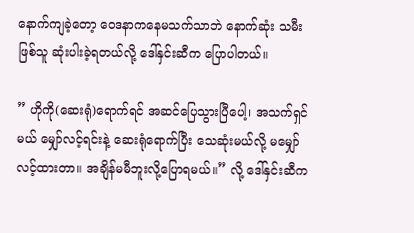နောက်ကျခဲ့တော့ ဝေဒနာကနေမသက်သာဘဲ နောက်ဆုံး သမီးဖြစ်သူ ဆုံးပါးခဲ့ရတယ်လို့ ဒေါ်နှင်းဆီက ပြောပါတယ်။

” ဟိုကို(ဆေးရုံ)ရောက်ရင် အဆင်ပြေသွားပြီပေါ့၊ အသက်ရှင်မယ် မျှော်လင့်ရင်းနဲ့ ဆေးရုံရောက်ပြီး သေဆုံးမယ်လို့ မမျှော်လင့်ထားတာ။ အချိန်မမီဘူးလို့ပြောရမယ်။” လို့ ဒေါ်နှင်းဆီက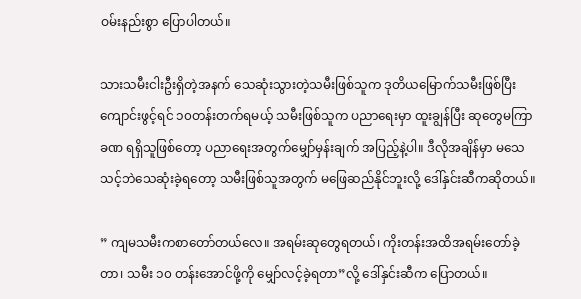ဝမ်းနည်းစွာ ပြောပါတယ်။

သားသမီးငါးဦးရှိတဲ့အနက် သေဆုံးသွားတဲ့သမီးဖြစ်သူက ဒုတိယမြောက်သမီးဖြစ်ပြီး ကျောင်းဖွင့်ရင် ၁၀တန်းတက်ရမယ့် သမီးဖြစ်သူက ပညာရေးမှာ ထူးချွန်ပြီး ဆုတွေမကြာခဏ ရရှိသူဖြစ်တော့ ပညာရေးအတွက်မျှော်မှန်းချက် အပြည့်နဲ့ပါ။ ဒီလိုအချိန်မှာ မသေသင့်ဘဲသေဆုံးခဲ့ရတော့ သမီးဖြစ်သူအတွက် မဖြေဆည်နိုင်ဘူးလို့ ဒေါ်နှင်းဆီကဆိုတယ်။

” ကျမသမီးကစာတော်တယ်လေ။ အရမ်းဆုတွေရတယ်၊ ကိုးတန်းအထိအရမ်းတော်ခဲ့တာ၊ သမီး ၁၀ တန်းအောင်ဖို့ကို မျှော်လင့်ခဲ့ရတာ”လို့ ဒေါ်နှင်းဆီက ပြောတယ်။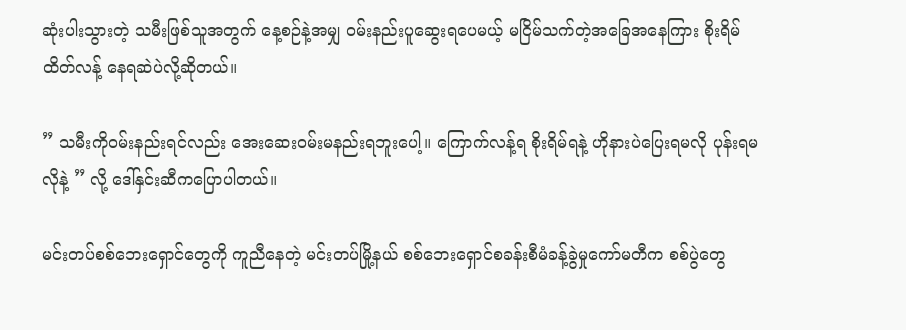ဆုံးပါးသွားတဲ့ သမီးဖြစ်သူအတွက် နေ့စဉ်နဲ့အမျှ ဝမ်းနည်းပူဆွေးရပေမယ့် မငြိမ်သက်တဲ့အခြေအနေကြား စိုးရိမ်ထိတ်လန့် နေရဆဲပဲလို့ဆိုတယ်။

” သမီးကိုဝမ်းနည်းရင်လည်း အေးဆေးဝမ်းမနည်းရဘူးပေါ့။ ကြောက်လန့်ရ စိုးရိမ်ရနဲ့ ဟိုနားပဲပြေးရမလို ပုန်းရမလိုနဲ့ ” လို့ ဒေါ်နှင်းဆီကပြောပါတယ်။

မင်းတပ်စစ်ဘေးရှောင်တွေကို ကူညီနေတဲ့ မင်းတပ်မြို့နယ် စစ်ဘေးရှောင်စခန်းစီမံခန့်ခွဲမှုကော်မတီက စစ်ပွဲတွေ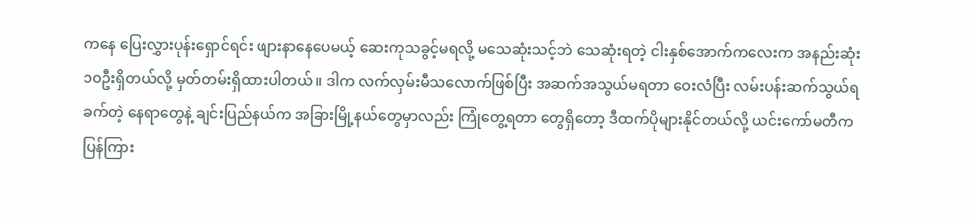ကနေ ပြေးလွှားပုန်းရှောင်ရင်း ဖျားနာနေပေမယ့် ဆေးကုသခွင့်မရလို့ မသေဆုံးသင့်ဘဲ သေဆုံးရတဲ့ ငါးနှစ်အောက်ကလေးက အနည်းဆုံး ၁၀ဦးရှိတယ်လို့ မှတ်တမ်းရှိထားပါတယ်။ ဒါက လက်လှမ်းမီသလောက်ဖြစ်ပြီး အဆက်အသွယ်မရတာ ဝေးလံပြီး လမ်းပန်းဆက်သွယ်ရခက်တဲ့ နေရာတွေနဲ့ ချင်းပြည်နယ်က အခြားမြို့နယ်တွေမှာလည်း ကြုံတွေ့ရတာ တွေရှိတော့ ဒီထက်ပိုများနိုင်တယ်လို့ ယင်းကော်မတီက ပြန်ကြား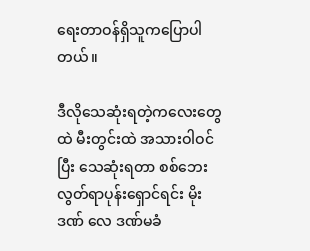ရေးတာဝန်ရှိသူကပြောပါတယ်။

ဒီလိုသေဆုံးရတဲ့ကလေးတွေထဲ မီးတွင်းထဲ အသားဝါဝင်ပြီး သေဆုံးရတာ စစ်ဘေးလွတ်ရာပုန်းရှောင်ရင်း မိုးဒဏ် လေ ဒဏ်မခံ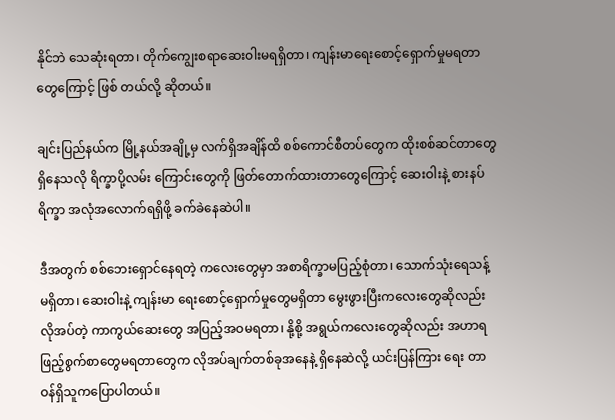နိုင်ဘဲ သေဆုံးရတာ၊ တိုက်ကျွေးစရာဆေးဝါးမရရှိတာ၊ ကျန်းမာရေးစောင့်ရှောက်မှုမရတာတွေကြောင့် ဖြစ် တယ်လို့ ဆိုတယ်။

ချင်းပြည်နယ်က မြို့နယ်အချို့မှ လက်ရှိအချိန်ထိ စစ်ကောင်စီတပ်တွေက ထိုးစစ်ဆင်တာတွေရှိနေသလို ရိက္ခာပို့လမ်း ကြောင်းတွေကို ဖြတ်တောက်ထားတာတွေကြောင့် ဆေးဝါးနဲ့ စားနပ်ရိက္ခာ အလုံအလောက်ရရှိဖို့ ခက်ခဲနေဆဲပါ။

ဒီအတွက် စစ်ဘေးရှောင်နေရတဲ့ ကလေးတွေမှာ အစာရိက္ခာမပြည့်စုံတာ၊ သောက်သုံးရေသန့် မရှိတာ၊ ဆေးဝါးနဲ့ ကျန်းမာ ရေးစောင့်ရှောက်မှုတွေမရှိတာ မွေးဖွားပြီးကလေးတွေဆိုလည်း လိုအပ်တဲ့ ကာကွယ်ဆေးတွေ အပြည့်အဝမရတာ၊ နို့စို့ အရွယ်ကလေးတွေဆိုလည်း အဟာရဖြည့်စွက်စာတွေမရတာတွေက လိုအပ်ချက်တစ်ခုအနေနဲ့ ရှိနေဆဲလို့ ယင်းပြန်ကြား ရေး တာဝန်ရှိသူကပြောပါတယ်။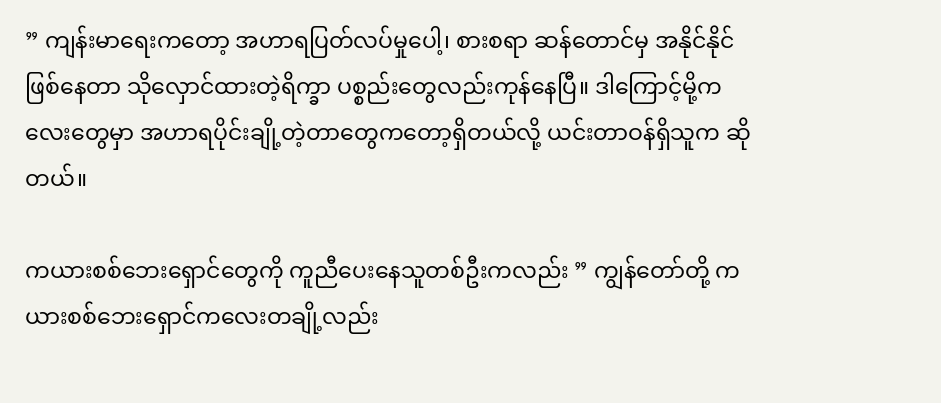” ကျန်းမာရေးကတော့ အဟာရပြတ်လပ်မှုပေါ့၊ စားစရာ ဆန်တောင်မှ အနိုင်နိုင်ဖြစ်နေတာ သိုလှောင်ထားတဲ့ရိက္ခာ ပစ္စည်းတွေလည်းကုန်နေပြီ။ ဒါကြောင့်မို့ကလေးတွေမှာ အဟာရပိုင်းချို့တဲ့တာတွေကတော့ရှိတယ်လို့ ယင်းတာဝန်ရှိသူက ဆိုတယ်။

ကယားစစ်ဘေးရှောင်တွေကို ကူညီပေးနေသူတစ်ဦးကလည်း ” ကျွန်တော်တို့ ကယားစစ်ဘေးရှောင်ကလေးတချို့လည်း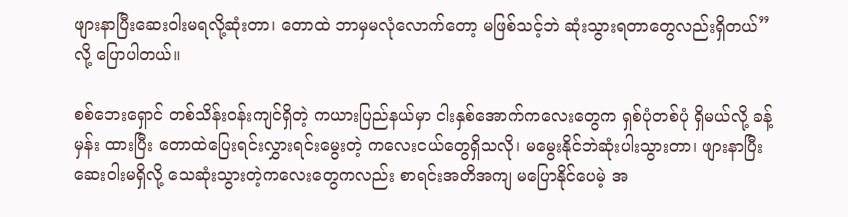ဖျားနာပြီးဆေးဝါးမရလို့ဆုံးတာ၊ တောထဲ ဘာမှမလုံလောက်တော့ မဖြစ်သင့်ဘဲ ဆုံးသွားရတာတွေလည်းရှိတယ်” လို့ ပြောပါတယ်။

စစ်ဘေးရှောင် တစ်သိန်းဝန်းကျင်ရှိတဲ့ ကယားပြည်နယ်မှာ ငါးနှစ်အောက်ကလေးတွေက ရှစ်ပုံတစ်ပုံ ရှိမယ်လို့ ခန့်မှန်း ထားပြီး တောထဲပြေးရင်းလွှားရင်းမွေးတဲ့ ကလေးငယ်တွေရှိသလို၊ မမွေးနိုင်ဘဲဆုံးပါးသွားတာ၊ ဖျားနာပြီး ဆေးဝါးမရှိလို့ သေဆုံးသွားတဲ့ကလေးတွေကလည်း စာရင်းအတိအကျ မပြောနိုင်ပေမဲ့ အ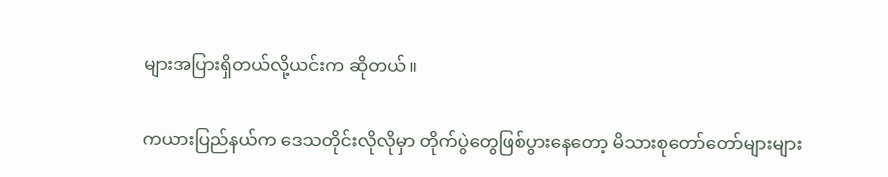များအပြားရှိတယ်လို့ယင်းက ဆိုတယ်။

ကယားပြည်နယ်က ဒေသတိုင်းလိုလိုမှာ တိုက်ပွဲတွေဖြစ်ပွားနေတော့ မိသားစုတော်တော်များများ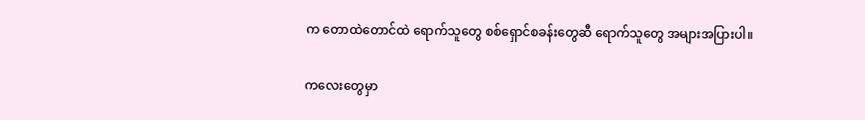က တောထဲတောင်ထဲ ရောက်သူတွေ စစ်ရှောင်စခန်းတွေဆီ ရောက်သူတွေ အများအပြားပါ။

ကလေးတွေမှာ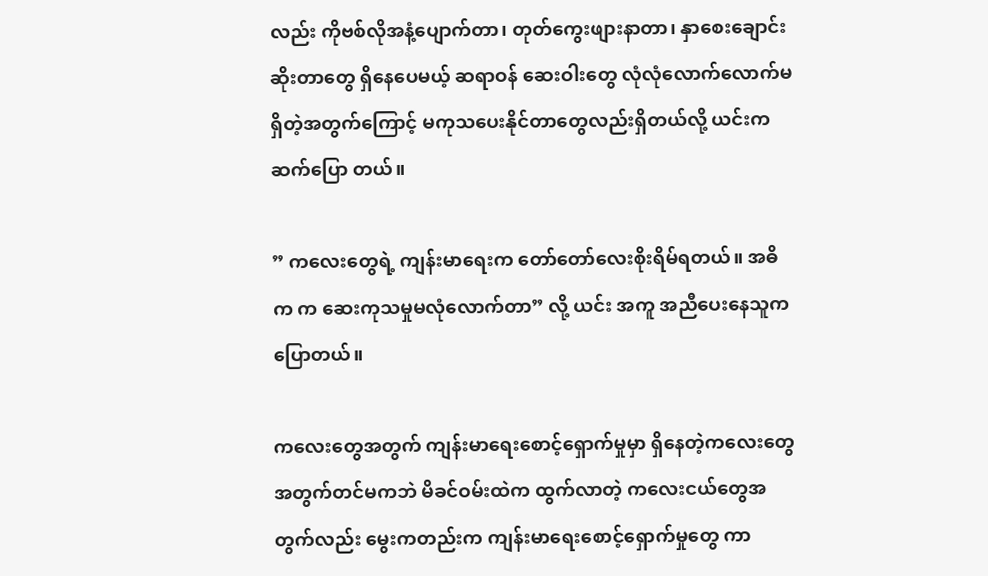လည်း ကိုဗစ်လိုအနံ့ပျောက်တာ၊ တုတ်ကွေးဖျားနာတာ၊ နှာစေးချောင်းဆိုးတာတွေ ရှိနေပေမယ့် ဆရာဝန် ဆေးဝါးတွေ လုံလုံလောက်လောက်မရှိတဲ့အတွက်ကြောင့် မကုသပေးနိုင်တာတွေလည်းရှိတယ်လို့ ယင်းကဆက်ပြော တယ်။

” ကလေးတွေရဲ့ ကျန်းမာရေးက တော်တော်လေးစိုးရိမ်ရတယ်။ အဓိက က ဆေးကုသမှုမလုံလောက်တာ” လို့ ယင်း အကူ အညီပေးနေသူက ပြောတယ်။

ကလေးတွေအတွက် ကျန်းမာရေးစောင့်ရှောက်မှုမှာ ရှိနေတဲ့ကလေးတွေအတွက်တင်မကဘဲ မိခင်ဝမ်းထဲက ထွက်လာတဲ့ ကလေးငယ်တွေအတွက်လည်း မွေးကတည်းက ကျန်းမာရေးစောင့်ရှောက်မှုတွေ ကာ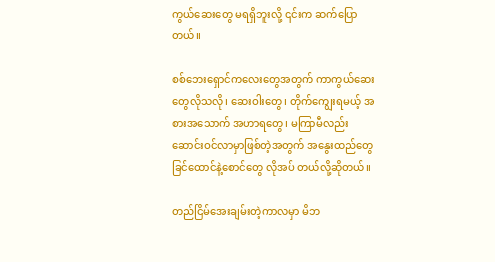ကွယ်ဆေးတွေ မရရှိဘူးလို့ ၎င်းက ဆက်ပြောတယ်။

စစ်ဘေးရှောင်ကလေးတွေအတွက် ကာကွယ်ဆေးတွေလိုသလို၊ ဆေးဝါးတွေ၊ တိုက်ကျွေးရမယ့် အစားအသောက် အဟာရတွေ၊ မကြာမီလည်း ဆောင်းဝင်လာမှာဖြစ်တဲ့အတွက် အနွေးထည်တွေ ခြင်ထောင်နဲ့စောင်တွေ လိုအပ် တယ်လို့ဆိုတယ်။

တည်ငြိမ်အေးချမ်းတဲ့ကာလမှာ မိဘ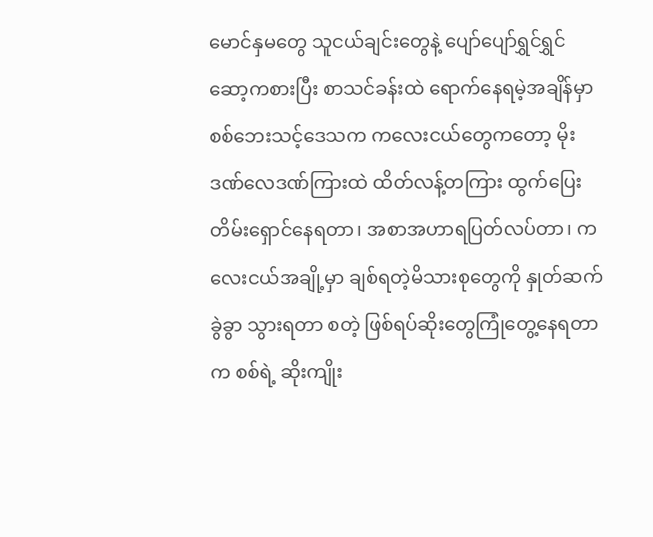မောင်နှမတွေ သူငယ်ချင်းတွေနဲ့ ပျော်ပျော်ရွှင်ရွှင်ဆော့ကစားပြီး စာသင်ခန်းထဲ ရောက်နေရမဲ့အချိန်မှာ စစ်ဘေးသင့်ဒေသက ကလေးငယ်တွေကတော့ မိုးဒဏ်လေဒဏ်ကြားထဲ ထိတ်လန့်တကြား ထွက်ပြေးတိမ်းရှောင်နေရတာ၊ အစာအဟာရပြတ်လပ်တာ၊ ကလေးငယ်အချို့မှာ ချစ်ရတဲ့မိသားစုတွေကို နှုတ်ဆက်ခွဲခွာ သွားရတာ စတဲ့ ဖြစ်ရပ်ဆိုးတွေကြုံတွေ့နေရတာက စစ်ရဲ့ ဆိုးကျိုး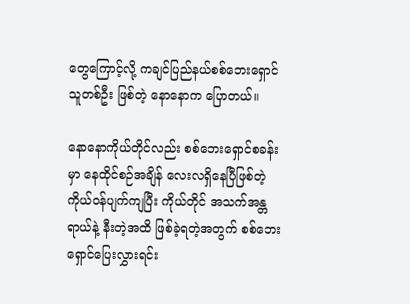တွေကြောင့်လို့ ကချင်ပြည်နယ်စစ်ဘေးရှောင်သူတစ်ဦး ဖြစ်တဲ့ နောနောက ပြောတယ်။

နောနောကိုယ်တိုင်လည်း စစ်ဘေးရှောင်စခန်းမှာ နေထိုင်စဉ်အချိန် လေးလရှိနေပြီဖြစ်တဲ့ ကိုယ်ဝန်ပျက်ကျပြီး ကိုယ်တိုင် အသက်အန္တရာယ်နဲ့ နီးတဲ့အထိ ဖြစ်ခဲ့ရတဲ့အတွက် စစ်ဘေးရှောင်ပြေးလွှားရင်း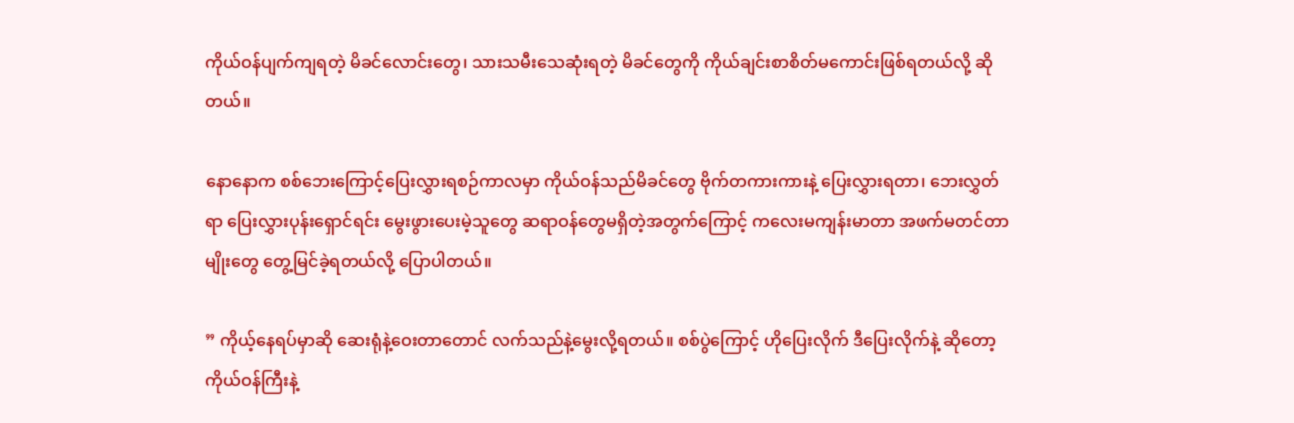ကိုယ်ဝန်ပျက်ကျရတဲ့ မိခင်လောင်းတွေ၊ သားသမီးသေဆုံးရတဲ့ မိခင်တွေကို ကိုယ်ချင်းစာစိတ်မကောင်းဖြစ်ရတယ်လို့ ဆိုတယ်။

နောနောက စစ်ဘေးကြောင့်ပြေးလွှားရစဉ်ကာလမှာ ကိုယ်ဝန်သည်မိခင်တွေ ဗိုက်တကားကားနဲ့ ပြေးလွှားရတာ၊ ဘေးလွှတ်ရာ ပြေးလွှားပုန်းရှောင်ရင်း မွေးဖွားပေးမဲ့သူတွေ ဆရာဝန်တွေမရှိတဲ့အတွက်ကြောင့် ကလေးမကျန်းမာတာ အဖက်မတင်တာမျိုးတွေ တွေ့မြင်ခဲ့ရတယ်လို့ ပြောပါတယ်။

” ကိုယ့်နေရပ်မှာဆို ဆေးရုံနဲ့ဝေးတာတောင် လက်သည်နဲ့မွေးလို့ရတယ်။ စစ်ပွဲကြောင့် ဟိုပြေးလိုက် ဒီပြေးလိုက်နဲ့ ဆိုတော့ ကိုယ်ဝန်ကြီးနဲ့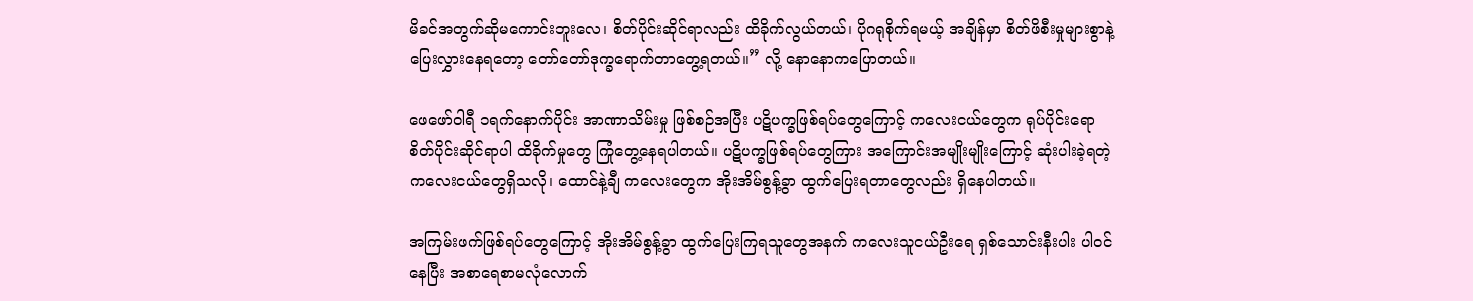မိခင်အတွက်ဆိုမကောင်းဘူးလေ၊ စိတ်ပိုင်းဆိုင်ရာလည်း ထိခိုက်လွယ်တယ်၊ ပိုဂရုစိုက်ရမယ့် အချိန်မှာ စိတ်ဖိစီးမှုများစွာနဲ့ ပြေးလွှားနေရတော့ တော်တော်ဒုက္ခရောက်တာတွေ့ရတယ်။” လို့ နောနောကပြောတယ်။

ဖေဖော်ဝါရီ ၁ရက်နောက်ပိုင်း အာဏာသိမ်းမှု ဖြစ်စဉ်အပြီး ပဋိပက္ခဖြစ်ရပ်တွေကြောင့် ကလေးငယ်တွေက ရုပ်ပိုင်းရော စိတ်ပိုင်းဆိုင်ရာပါ ထိခိုက်မှုတွေ ကြုံတွေ့နေရပါတယ်။ ပဋိပက္ခဖြစ်ရပ်တွေကြား အကြောင်းအမျိုးမျိုးကြောင့် ဆုံးပါးခဲ့ရတဲ့ ကလေးငယ်တွေရှိသလို၊ ထောင်နဲ့ချီ ကလေးတွေက အိုးအိမ်စွန့်ခွာ ထွက်ပြေးရတာတွေလည်း ရှိနေပါတယ်။

အကြမ်းဖက်ဖြစ်ရပ်တွေကြောင့် အိုးအိမ်စွန့်ခွာ ထွက်ပြေးကြရသူတွေအနက် ကလေးသူငယ်ဦးရေ ရှစ်သောင်းနီးပါး ပါဝင် နေပြီး အစာရေစာမလုံလောက်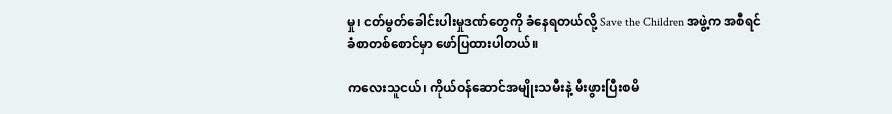မှု၊ ငတ်မွတ်ခေါင်းပါးမှုဒဏ်တွေကို ခံနေရတယ်လို့ Save the Children အဖွဲ့က အစီရင် ခံစာတစ်စောင်မှာ ဖော်ပြထားပါတယ်။

ကလေးသူငယ်၊ ကိုယ်ဝန်ဆောင်အမျိုးသမီးနဲ့ မီးဖွားပြီးစမိ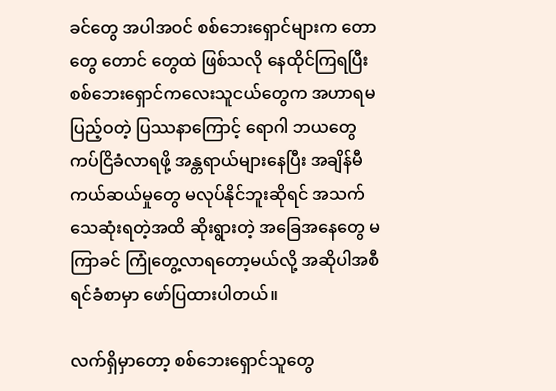ခင်တွေ အပါအဝင် စစ်ဘေးရှောင်များက တောတွေ တောင် တွေထဲ ဖြစ်သလို နေထိုင်ကြရပြီး စစ်ဘေးရှောင်ကလေးသူငယ်တွေက အဟာရမပြည့်ဝတဲ့ ပြဿနာကြောင့် ရောဂါ ဘယတွေ ကပ်ငြိခံလာရဖို့ အန္တရာယ်များနေပြီး အချိန်မီ ကယ်ဆယ်မှုတွေ မလုပ်နိုင်ဘူးဆိုရင် အသက်သေဆုံးရတဲ့အထိ ဆိုးရွားတဲ့ အခြေအနေတွေ မကြာခင် ကြုံတွေ့လာရတော့မယ်လို့ အဆိုပါအစီရင်ခံစာမှာ ဖော်ပြထားပါတယ်။

လက်ရှိမှာတော့ စစ်ဘေးရှောင်သူတွေ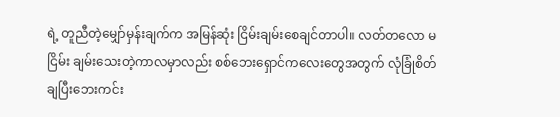ရဲ့ တူညီတဲ့မျှော်မှန်းချက်က အမြန်ဆုံး ငြိမ်းချမ်းစေချင်တာပါ။ လတ်တလော မငြိမ်း ချမ်းသေးတဲ့ကာလမှာလည်း စစ်ဘေးရှောင်ကလေးတွေအတွက် လုံခြုံစိတ်ချပြီးဘေးကင်း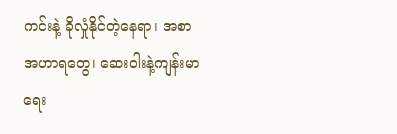ကင်းနဲ့ ခိုလှုံနိုင်တဲ့နေရာ၊ အစာ အဟာရတွေ၊ ဆေးဝါးနဲ့ကျန်းမာရေး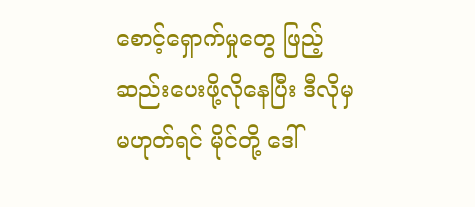စောင့်ရှောက်မှုတွေ ဖြည့်ဆည်းပေးဖို့လိုနေပြီး ဒီလိုမှမဟုတ်ရင် မိုင်တို့ ဒေါ်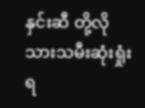နှင်းဆီ တို့လို သားသမီးဆုံးရှုံးရ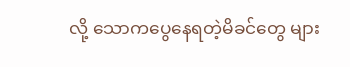လို့ သောကပွေနေရတဲ့မိခင်တွေ များ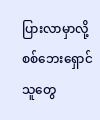ပြားလာမှာလို့ စစ်ဘေးရှောင်သူတွေ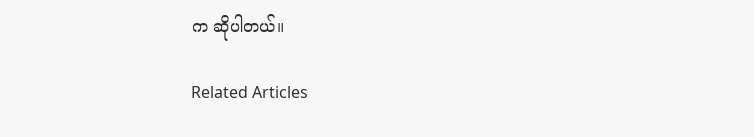က ဆိုပါတယ်။

Related Articles